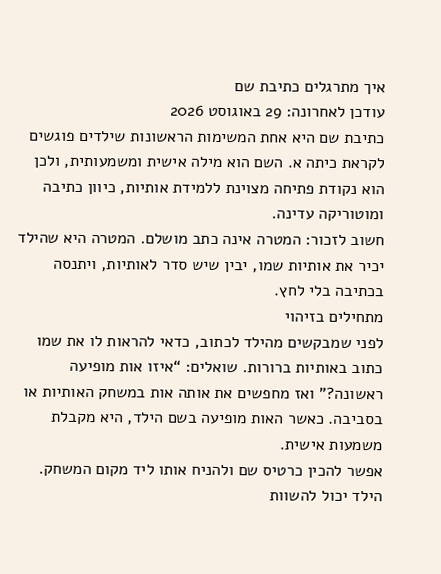איך מתרגלים כתיבת שם
עודכן לאחרונה: 29 באוגוסט 2026
כתיבת שם היא אחת המשימות הראשונות שילדים פוגשים לקראת כיתה א. השם הוא מילה אישית ומשמעותית, ולכן הוא נקודת פתיחה מצוינת ללמידת אותיות, כיוון כתיבה ומוטוריקה עדינה.
חשוב לזכור: המטרה אינה כתב מושלם. המטרה היא שהילד יכיר את אותיות שמו, יבין שיש סדר לאותיות, ויתנסה בכתיבה בלי לחץ.
מתחילים בזיהוי
לפני שמבקשים מהילד לכתוב, כדאי להראות לו את שמו כתוב באותיות ברורות. שואלים: “איזו אות מופיעה ראשונה?” ואז מחפשים את אותה אות במשחק האותיות או בסביבה. כאשר האות מופיעה בשם הילד, היא מקבלת משמעות אישית.
אפשר להכין כרטיס שם ולהניח אותו ליד מקום המשחק. הילד יכול להשוות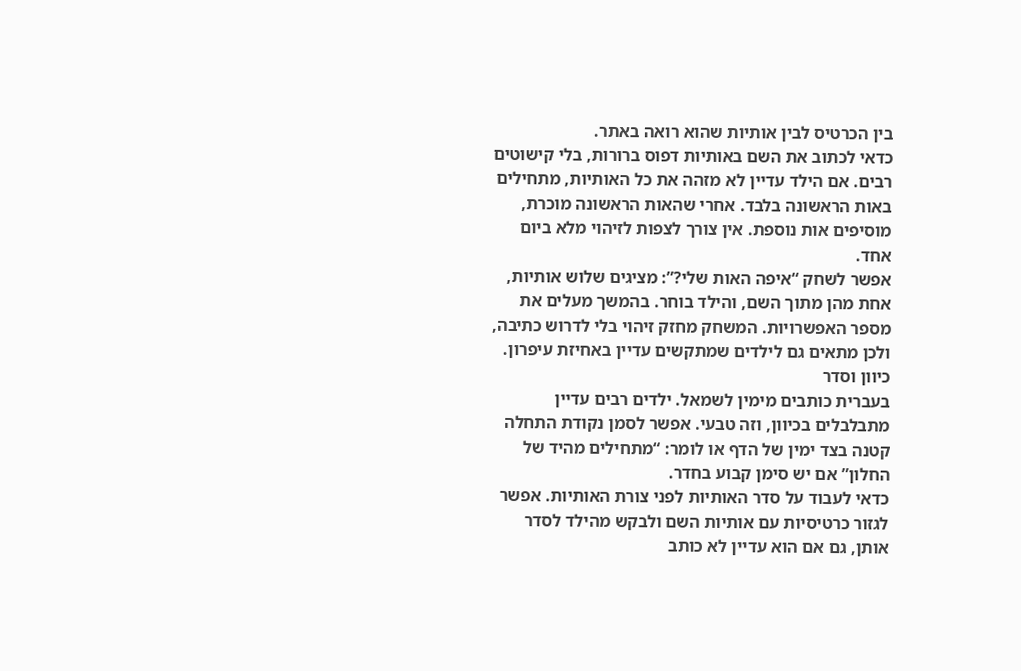בין הכרטיס לבין אותיות שהוא רואה באתר.
כדאי לכתוב את השם באותיות דפוס ברורות, בלי קישוטים רבים. אם הילד עדיין לא מזהה את כל האותיות, מתחילים באות הראשונה בלבד. אחרי שהאות הראשונה מוכרת, מוסיפים אות נוספת. אין צורך לצפות לזיהוי מלא ביום אחד.
אפשר לשחק “איפה האות שלי?”: מציגים שלוש אותיות, אחת מהן מתוך השם, והילד בוחר. בהמשך מעלים את מספר האפשרויות. המשחק מחזק זיהוי בלי לדרוש כתיבה, ולכן מתאים גם לילדים שמתקשים עדיין באחיזת עיפרון.
כיוון וסדר
בעברית כותבים מימין לשמאל. ילדים רבים עדיין מתבלבלים בכיוון, וזה טבעי. אפשר לסמן נקודת התחלה קטנה בצד ימין של הדף או לומר: “מתחילים מהיד של החלון” אם יש סימן קבוע בחדר.
כדאי לעבוד על סדר האותיות לפני צורת האותיות. אפשר לגזור כרטיסיות עם אותיות השם ולבקש מהילד לסדר אותן, גם אם הוא עדיין לא כותב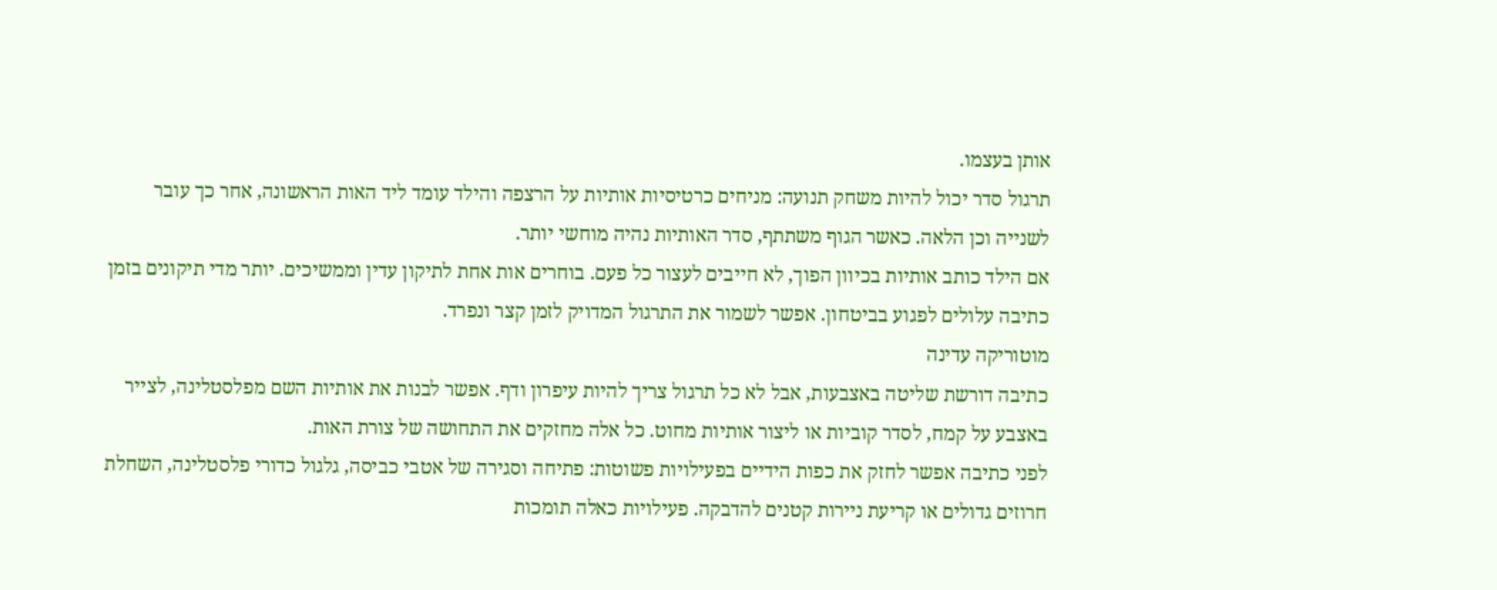אותן בעצמו.
תרגול סדר יכול להיות משחק תנועה: מניחים כרטיסיות אותיות על הרצפה והילד עומד ליד האות הראשונה, אחר כך עובר לשנייה וכן הלאה. כאשר הגוף משתתף, סדר האותיות נהיה מוחשי יותר.
אם הילד כותב אותיות בכיוון הפוך, לא חייבים לעצור כל פעם. בוחרים אות אחת לתיקון עדין וממשיכים. יותר מדי תיקונים בזמן כתיבה עלולים לפגוע בביטחון. אפשר לשמור את התרגול המדויק לזמן קצר ונפרד.
מוטוריקה עדינה
כתיבה דורשת שליטה באצבעות, אבל לא כל תרגול צריך להיות עיפרון ודף. אפשר לבנות את אותיות השם מפלסטלינה, לצייר באצבע על קמח, לסדר קוביות או ליצור אותיות מחוט. כל אלה מחזקים את התחושה של צורת האות.
לפני כתיבה אפשר לחזק את כפות הידיים בפעילויות פשוטות: פתיחה וסגירה של אטבי כביסה, גלגול כדורי פלסטלינה, השחלת חרוזים גדולים או קריעת ניירות קטנים להדבקה. פעילויות כאלה תומכות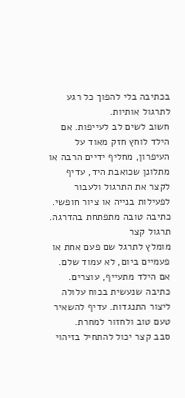בכתיבה בלי להפוך כל רגע לתרגול אותיות.
חשוב לשים לב לעייפות. אם הילד לוחץ חזק מאוד על העיפרון, מחליף ידיים הרבה או מתלונן שכואבת היד, עדיף לקצר את התרגול ולעבור לפעילות בנייה או ציור חופשי. כתיבה טובה מתפתחת בהדרגה.
תרגול קצר
מומלץ לתרגל שם פעם אחת או פעמיים ביום, לא עמוד שלם. אם הילד מתעייף, עוצרים. כתיבה שנעשית בכוח עלולה ליצור התנגדות. עדיף להשאיר טעם טוב ולחזור למחרת.
סבב קצר יכול להתחיל בזיהוי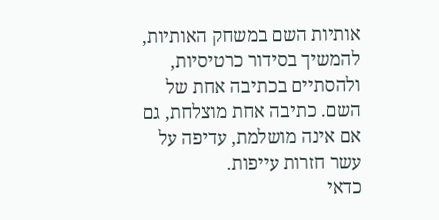אותיות השם במשחק האותיות, להמשיך בסידור כרטיסיות, ולהסתיים בכתיבה אחת של השם. כתיבה אחת מוצלחת, גם אם אינה מושלמת, עדיפה על עשר חזרות עייפות.
כדאי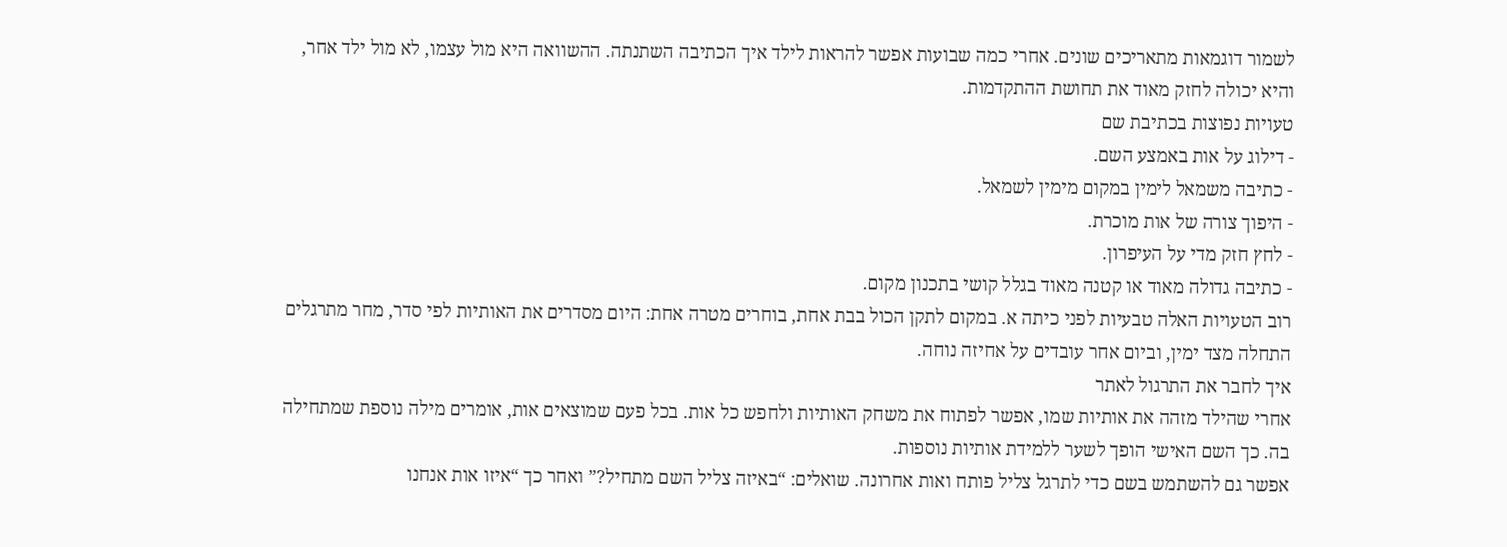לשמור דוגמאות מתאריכים שונים. אחרי כמה שבועות אפשר להראות לילד איך הכתיבה השתנתה. ההשוואה היא מול עצמו, לא מול ילד אחר, והיא יכולה לחזק מאוד את תחושת ההתקדמות.
טעויות נפוצות בכתיבת שם
- דילוג על אות באמצע השם.
- כתיבה משמאל לימין במקום מימין לשמאל.
- היפוך צורה של אות מוכרת.
- לחץ חזק מדי על העיפרון.
- כתיבה גדולה מאוד או קטנה מאוד בגלל קושי בתכנון מקום.
רוב הטעויות האלה טבעיות לפני כיתה א. במקום לתקן הכול בבת אחת, בוחרים מטרה אחת: היום מסדרים את האותיות לפי סדר, מחר מתרגלים התחלה מצד ימין, וביום אחר עובדים על אחיזה נוחה.
איך לחבר את התרגול לאתר
אחרי שהילד מזהה את אותיות שמו, אפשר לפתוח את משחק האותיות ולחפש כל אות. בכל פעם שמוצאים אות, אומרים מילה נוספת שמתחילה בה. כך השם האישי הופך לשער ללמידת אותיות נוספות.
אפשר גם להשתמש בשם כדי לתרגל צליל פותח ואות אחרונה. שואלים: “באיזה צליל השם מתחיל?” ואחר כך “איזו אות אנחנו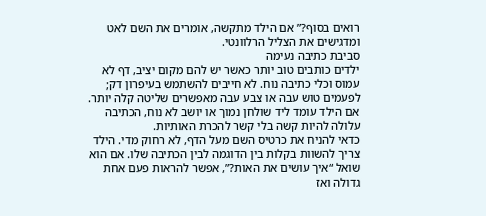רואים בסוף?” אם הילד מתקשה, אומרים את השם לאט ומדגישים את הצליל הרלוונטי.
סביבת כתיבה נעימה
ילדים כותבים טוב יותר כאשר יש להם מקום יציב, דף לא עמוס וכלי כתיבה נוח. לא חייבים להשתמש בעיפרון דק; לפעמים טוש עבה או צבע עבה מאפשרים שליטה קלה יותר. אם הילד עומד ליד שולחן נמוך או יושב לא נוח, הכתיבה עלולה להיות קשה בלי קשר להכרת האותיות.
כדאי להניח את כרטיס השם מעל הדף, לא רחוק מדי. הילד צריך להשוות בקלות בין הדוגמה לבין הכתיבה שלו. אם הוא שואל “איך עושים את האות?”, אפשר להראות פעם אחת גדולה ואז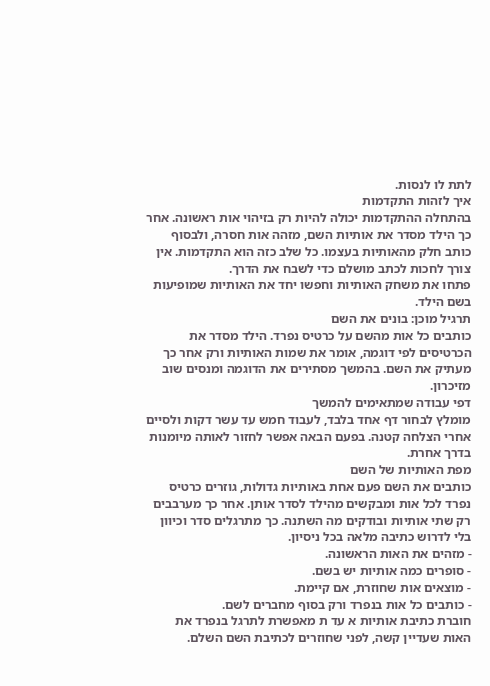לתת לו לנסות.
איך לזהות התקדמות
בהתחלה ההתקדמות יכולה להיות רק בזיהוי אות ראשונה. אחר כך הילד מסדר את אותיות השם, מזהה אות חסרה, ולבסוף כותב חלק מהאותיות בעצמו. כל שלב כזה הוא התקדמות. אין צורך לחכות לכתב מושלם כדי לשבח את הדרך.
פתחו את משחק האותיות וחפשו יחד את האותיות שמופיעות בשם הילד.
תרגיל מוכן: בונים את השם
כותבים כל אות מהשם על כרטיס נפרד. הילד מסדר את הכרטיסים לפי דוגמה, אומר את שמות האותיות ורק אחר כך מעתיק את השם. בהמשך מסתירים את הדוגמה ומנסים שוב מזיכרון.
דפי עבודה שמתאימים להמשך
מומלץ לבחור דף אחד בלבד, לעבוד חמש עד עשר דקות ולסיים אחרי הצלחה קטנה. בפעם הבאה אפשר לחזור לאותה מיומנות בדרך אחרת.
מפת האותיות של השם
כותבים את השם פעם אחת באותיות גדולות, גוזרים כרטיס נפרד לכל אות ומבקשים מהילד לסדר אותן. אחר כך מערבבים רק שתי אותיות ובודקים מה השתנה. כך מתרגלים סדר וכיוון בלי לדרוש כתיבה מלאה בכל ניסיון.
- מזהים את האות הראשונה.
- סופרים כמה אותיות יש בשם.
- מוצאים אות שחוזרת, אם קיימת.
- כותבים כל אות בנפרד ורק בסוף מחברים לשם.
חוברת כתיבת אותיות א עד ת מאפשרת לתרגל בנפרד את האות שעדיין קשה, לפני שחוזרים לכתיבת השם השלם.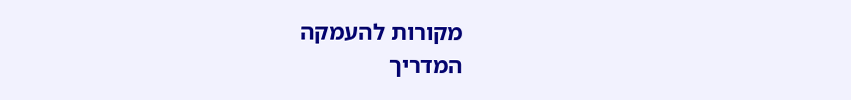מקורות להעמקה
המדריך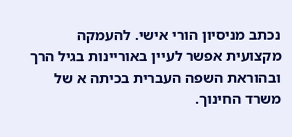נכתב מניסיון הורי אישי. להעמקה מקצועית אפשר לעיין באוריינות בגיל הרך ובהוראת השפה העברית בכיתה א של משרד החינוך.